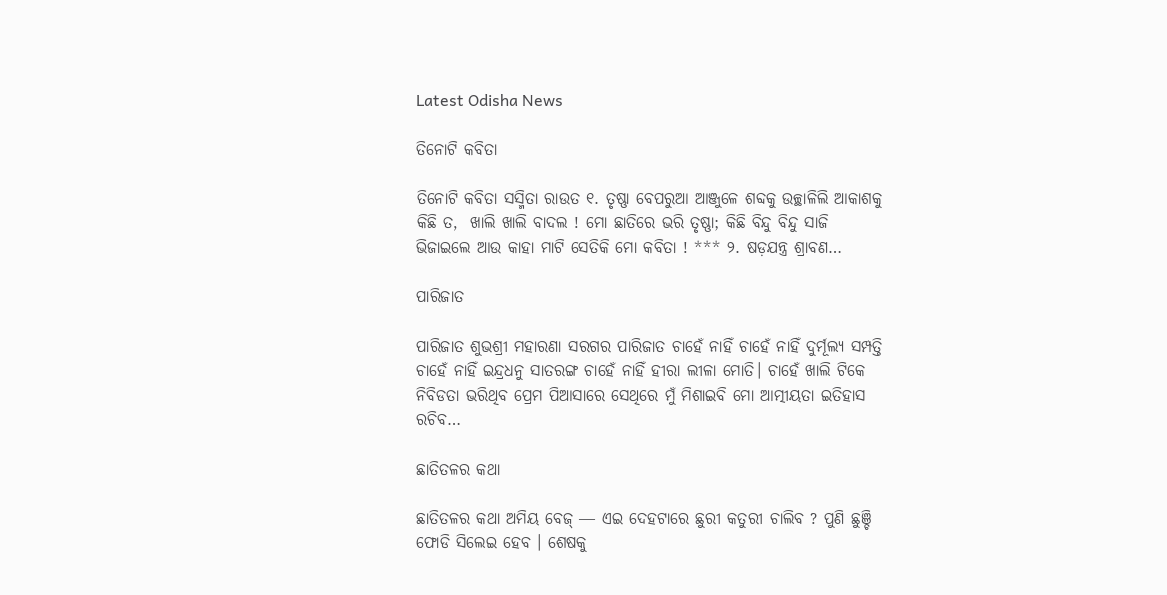Latest Odisha News

ତିନୋଟି କବିତା

ତିନୋଟି କବିତା ସସ୍ମିତା ରାଉତ ୧. ତୃଷ୍ଣା ବେପରୁଆ ଆଞ୍ଜୁଳେ ଶବ୍ଦକୁ ଉଚ୍ଛାଳିଲି ଆକାଶକୁ କିଛି ତ,  ଖାଲି ଖାଲି ବାଦଲ ! ମୋ ଛାତିରେ ଭରି ତୃଷ୍ଣା; କିଛି ବିନ୍ଦୁ ବିନ୍ଦୁ ସାଜି ଭିଜାଇଲେ ଆଉ କାହା ମାଟି ସେତିକି ମୋ କବିତା ! *** ୨. ଷଡ଼ଯନ୍ତ୍ର ଶ୍ରାବଣ…

ପାରିଜାତ

ପାରିଜାତ ଶୁଭଶ୍ରୀ ମହାରଣା ସରଗର ପାରିଜାତ ଚାହେଁ ନାହିଁ ଚାହେଁ ନାହିଁ ଦୁର୍ମୂଲ୍ୟ ସମ୍ପତ୍ତି ଚାହେଁ ନାହିଁ ଇନ୍ଦ୍ରଧନୁ ସାତରଙ୍ଗ ଚାହେଁ ନାହିଁ ହୀରା ଲୀଳା ମୋତି। ଚାହେଁ ଖାଲି ଟିକେ ନିବିଡତା ଭରିଥିବ ପ୍ରେମ ପିଆସାରେ ସେଥିରେ ମୁଁ ମିଶାଇବି ମୋ ଆତ୍ମୀୟତା ଇତିହାସ ରଚିବ…

ଛାତିତଳର କଥା

ଛାତିତଳର କଥା ଅମିୟ ବେଜ୍ ― ଏଇ ଦେହଟାରେ ଛୁରୀ କତୁରୀ ଚାଲିବ ? ପୁଣି ଛୁଞ୍ଚି ଫୋଡି ସିଲେଇ ହେବ । ଶେଷକୁ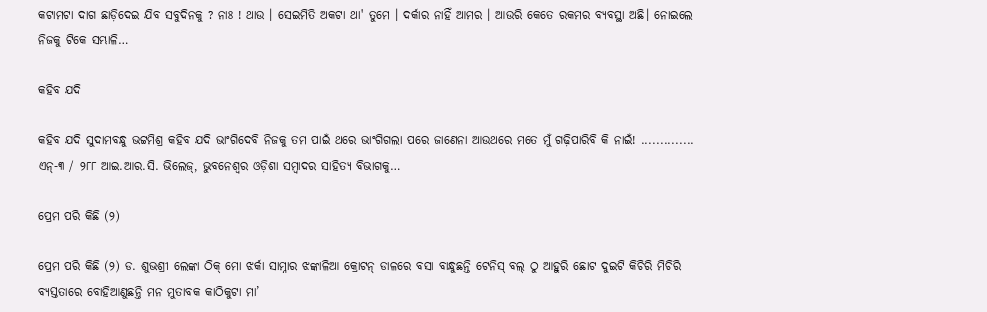କଟାମଟା ଦାଗ ଛାଡ଼ିଦେଇ ଯିବ ସବୁଦିନକୁ ? ନାଃ ! ଥାଉ । ସେଇମିତି ଅକଟା ଥା' ତୁମେ । ଦର୍କାର ନାହିଁ ଆମର । ଆଉରି କେତେ ରକମର ବ୍ୟବସ୍ଥା ଅଛି। ନୋଇଲେ ନିଜକୁ ଟିକେ ସମ୍ଭାଳି…

କହିବ ଯଦି

କହିବ ଯଦି ସୁଦାମବନ୍ଧୁ ଭଟ୍ଟମିଶ୍ର କହିବ ଯଦି ଭାଂଗିଦେବି ନିଜକୁ ତମ ପାଇଁ ଥରେ ଭାଂଗିଗଲା ପରେ ଜାଣେନା ଆଉଥରେ ମତେ ମୁଁ ଗଢ଼ିପାରିବି କି ନାଇଁ! .............. ଏନ୍‍-୩ / ୨୮୮ ଆଇ.ଆର.ସି. ଭିଲେଜ୍‍, ଭୁବନେଶ୍ୱର ଓଡ଼ିଶା ସମ୍ବାଦର ସାହିତ୍ୟ ବିଭାଗକୁ…

ପ୍ରେମ ପରି କିଛି (୨)

ପ୍ରେମ ପରି କିଛି (୨) ଡ. ଶୁଭଶ୍ରୀ ଲେଙ୍କା ଠିକ୍ ମୋ ଝର୍କା ସାମ୍ନାର ଝଙ୍କାଳିଆ କ୍ରୋଟନ୍ ଡାଳରେ ବସା ବାନ୍ଧୁଛନ୍ତି ଟେନିସ୍ ବଲ୍ ଠୁ ଆହୁରି ଛୋଟ ଦୁଇଟି କିଚିରି ମିଚିରି ବ୍ୟସ୍ତତାରେ ବୋହିଆଣୁଛନ୍ତି ମନ ମୁତାବକ କାଠିକୁଟା ମା’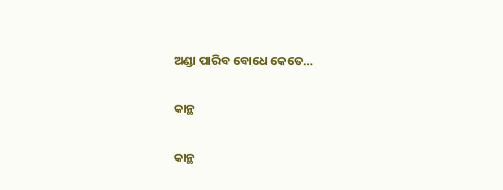ଅଣ୍ଡା ପାରିବ ବୋଧେ କେତେ…

କାନ୍ଥ

କାନ୍ଥ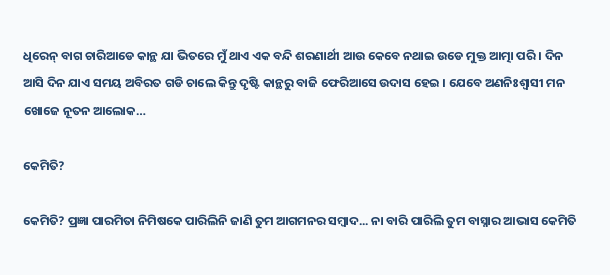ଧିରେନ୍ ବାଗ ଚାରିଆଡେ କାନ୍ଥ ଯା ଭିତରେ ମୁଁ ଥାଏ ଏକ ବନ୍ଦି ଶରଣାର୍ଥୀ ଆଉ କେବେ ନଥାଇ ଉଡେ ମୁକ୍ତ ଆତ୍ମା ପରି । ଦିନ ଆସି ଦିନ ଯାଏ ସମୟ ଅବିରତ ଗଡି ଚାଲେ କିନ୍ତୁ ଦୃଷ୍ଟି କାନ୍ଥରୁ ବାଜି ଫେରିଆସେ ଉଦାସ ହେଇ । ଯେବେ ଅଣନିଃଶ୍ୱାସୀ ମନ ଖୋଜେ ନୂତନ ଆଲୋକ…

କେମିତି?

କେମିତି? ପ୍ରଜ୍ଞା ପାରମିତା ନିମିଷକେ ପାରିଲିନି ଜାଣି ତୁମ ଆଗମନର ସମ୍ବାଦ... ନା ବାରି ପାରିଲି ତୁମ ବାସ୍ନାର ଆଭାସ କେମିତି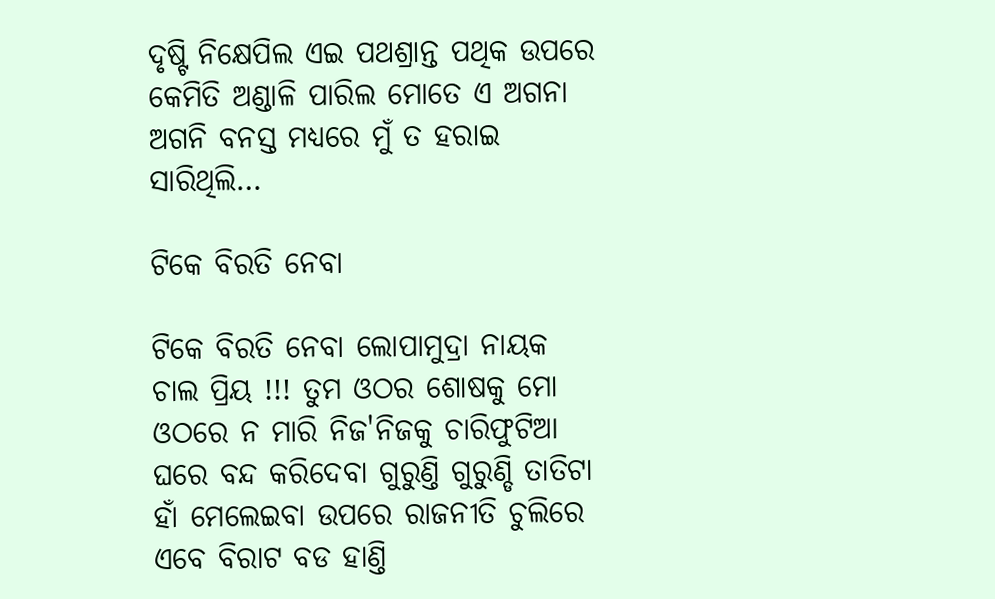ଦୃଷ୍ଟି ନିକ୍ଷେପିଲ ଏଇ ପଥଶ୍ରାନ୍ତ ପଥିକ ଉପରେ କେମିତି ଅଣ୍ଡାଳି ପାରିଲ ମୋତେ ଏ ଅଗନା ଅଗନି ବନସ୍ତ ମଧ୍ୟରେ ମୁଁ ତ ହରାଇ ସାରିଥିଲି…

ଟିକେ ବିରତି ନେବା

ଟିକେ ବିରତି ନେବା ଲୋପାମୁଦ୍ରା ନାୟକ ଚାଲ ପ୍ରିୟ !!! ତୁମ ଓଠର ଶୋଷକୁ ମୋ ଓଠରେ ନ ମାରି ନିଜ'ନିଜକୁ ଚାରିଫୁଟିଆ ଘରେ ବନ୍ଦ କରିଦେବା ଗୁରୁଣ୍ତି ଗୁରୁଣ୍ଡି ତାତିଟା ହାଁ ମେଲେଇବା ଉପରେ ରାଜନୀତି ଚୁଲିରେ ଏବେ ବିରାଟ ବଡ ହାଣ୍ତି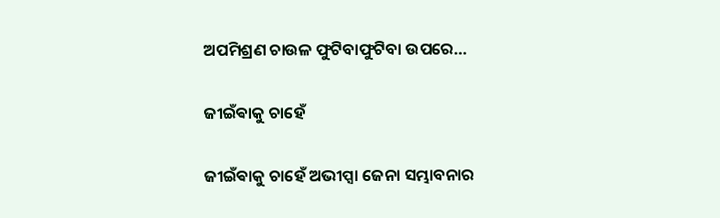ଅପମିଶ୍ରଣ ଚାଉଳ ଫୁଟିବାଫୁଟିବା ଉପରେ…

ଜୀଇଁଵାକୁ ଚାହେଁ

ଜୀଇଁଵାକୁ ଚାହେଁ ଅଭୀପ୍ସା ଜେନା ସମ୍ଭାବନାର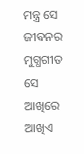ମନ୍ତ୍ର ସେ ଜୀଵନର ମୁଗ୍ଧଗୀତ ସେ ଆଖିରେ ଆଖିଏ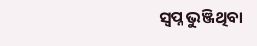ସ୍ୱପ୍ନ ଭୁଞ୍ଜିଥିବା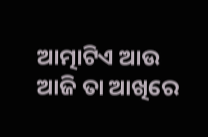ଆତ୍ମାଟିଏ ଆଉ ଆଜି ତା ଆଖିରେ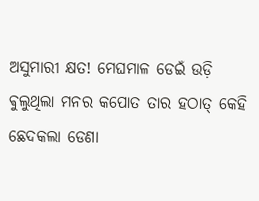ଅସୁମାରୀ କ୍ଷତ! ମେଘମାଳ ଡେଇଁ ଉଡ଼ି ଵୁଲୁଥିଲା ମନର କପୋତ ତାର ହଠାତ୍ କେହି ଛେଦକଲା ଡେଣା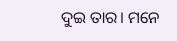ଦୁଇ ତାର। ମନେ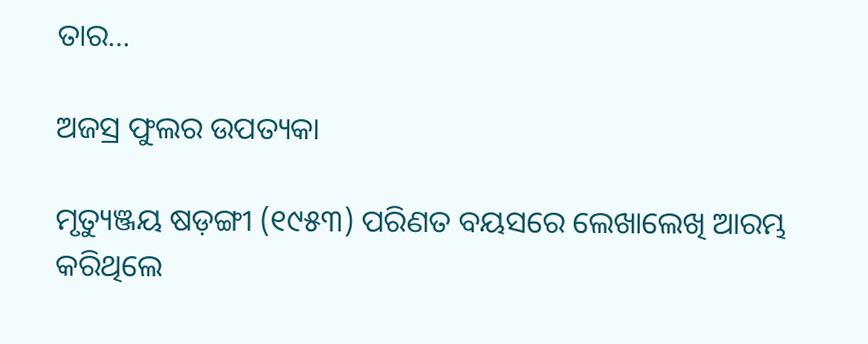ତାର…

ଅଜସ୍ର ଫୁଲର ଉପତ୍ୟକା

ମୃତ୍ୟୁଞ୍ଜୟ ଷଡ଼ଙ୍ଗୀ (୧୯୫୩) ପରିଣତ ବୟସରେ ଲେଖାଲେଖି ଆରମ୍ଭ କରିଥିଲେ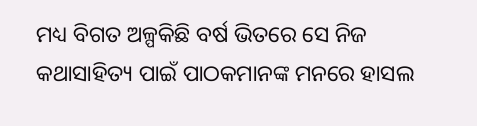ମଧ୍ୟ ବିଗତ ଅଳ୍ପକିଛି ବର୍ଷ ଭିତରେ ସେ ନିଜ କଥାସାହିତ୍ୟ ପାଇଁ ପାଠକମାନଙ୍କ ମନରେ ହାସଲ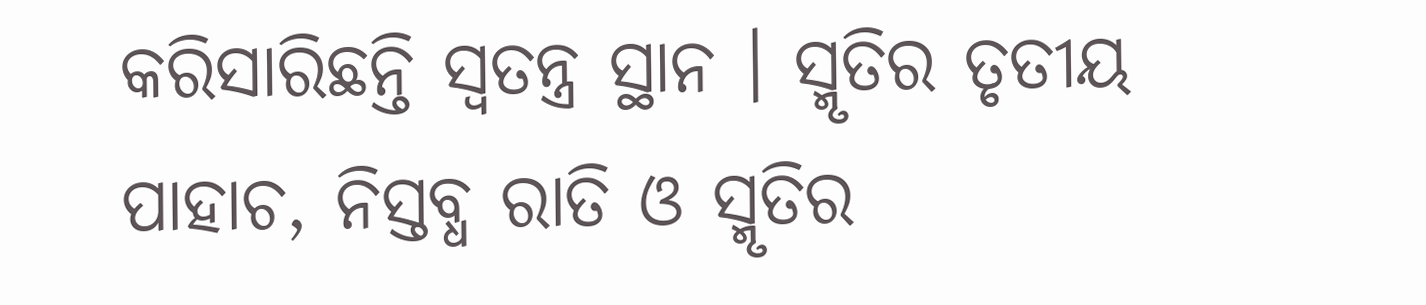କରିସାରିଛନ୍ତି ସ୍ୱତନ୍ତ୍ର ସ୍ଥାନ । ସ୍ମୃତିର ତୃତୀୟ ପାହାଚ, ନିସ୍ତବ୍ଧ ରାତି ଓ ସ୍ମୃତିର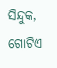ସିନ୍ଦୁକ, ଗୋଟିଏ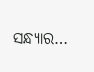ସନ୍ଧ୍ୟାର…